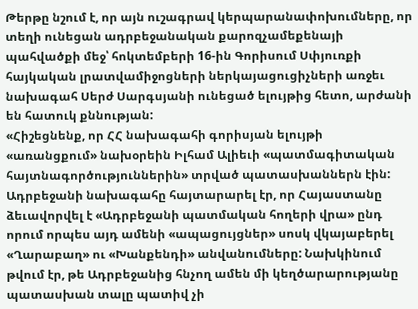Թերթը նշում է, որ այն ուշագրավ կերպարանափոխումները, որ տեղի ունեցան ադրբեջանական քարոզչամեքենայի պահվածքի մեջ՝ հոկտեմբերի 16-ին Գորիսում Սփյուռքի հայկական լրատվամիջոցների ներկայացուցիչների առջեւ նախագահ Սերժ Սարգսյանի ունեցած ելույթից հետո, արժանի են հատուկ քննության:
«Հիշեցնենք, որ ՀՀ նախագահի գորիսյան ելույթի «առանցքում» նախօրեին Իլհամ Ալիեւի «պատմագիտական հայտնագործություններին» տրված պատասխաններն էին:
Ադրբեջանի նախագահը հայտարարել էր, որ Հայաստանը ձեւավորվել է «Ադրբեջանի պատմական հողերի վրա» ընդ որում որպես այդ ամենի «ապացույցներ» սոսկ վկայաբերել «Ղարաբաղ» ու «Խանքենդի» անվանումները: Նախկինում թվում էր, թե Ադրբեջանից հնչող ամեն մի կեղծարարությանը պատասխան տալը պատիվ չի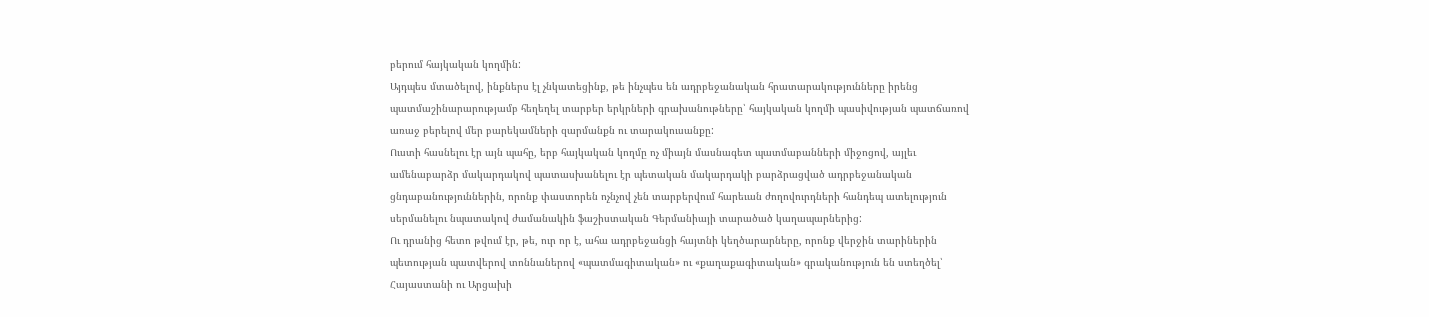բերում հայկական կողմին:
Այդպես մտածելով, ինքներս էլ չնկատեցինք, թե ինչպես են ադրբեջանական հրատարակությունները իրենց պատմաշինարարությամբ հեղեղել տարբեր երկրների գրախանութները՝ հայկական կողմի պասիվության պատճառով առաջ բերելով մեր բարեկամների զարմանքն ու տարակուսանքը:
Ուստի հասնելու էր այն պահը, երբ հայկական կողմը ոչ միայն մասնագետ պատմաբանների միջոցով, այլեւ ամենաբարձր մակարդակով պատասխանելու էր պետական մակարդակի բարձրացված ադրբեջանական ցնդաբանություններին, որոնք փաստորեն ոչնչով չեն տարբերվում հարեւան ժողովուրդների հանդեպ ատելություն սերմանելու նպատակով ժամանակին ֆաշիստական Գերմանիայի տարածած կաղապարներից:
Ու դրանից հետո թվում էր, թե, ուր որ է, ահա ադրբեջանցի հայտնի կեղծարարները, որոնք վերջին տարիներին պետության պատվերով տոննաներով «պատմագիտական» ու «քաղաքագիտական» գրականություն են ստեղծել՝ Հայաստանի ու Արցախի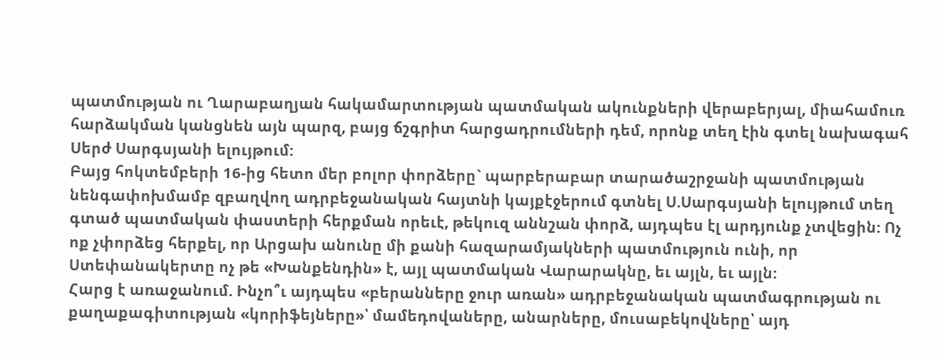պատմության ու Ղարաբաղյան հակամարտության պատմական ակունքների վերաբերյալ, միահամուռ հարձակման կանցնեն այն պարզ, բայց ճշգրիտ հարցադրումների դեմ, որոնք տեղ էին գտել նախագահ Սերժ Սարգսյանի ելույթում:
Բայց հոկտեմբերի 16-ից հետո մեր բոլոր փորձերը` պարբերաբար տարածաշրջանի պատմության նենգափոխմամբ զբաղվող ադրբեջանական հայտնի կայքէջերում գտնել Ս.Սարգսյանի ելույթում տեղ գտած պատմական փաստերի հերքման որեւէ, թեկուզ աննշան փորձ, այդպես էլ արդյունք չտվեցին: Ոչ ոք չփորձեց հերքել, որ Արցախ անունը մի քանի հազարամյակների պատմություն ունի, որ Ստեփանակերտը ոչ թե «Խանքենդին» է, այլ պատմական Վարարակնը, եւ այլն, եւ այլն:
Հարց է առաջանում. Ինչո՞ւ այդպես «բերանները ջուր առան» ադրբեջանական պատմագրության ու քաղաքագիտության «կորիֆեյները»՝ մամեդովաները, անարները, մուսաբեկովները՝ այդ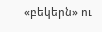«բեկերն» ու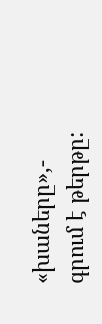«խաները»,- գրում է թերթը: